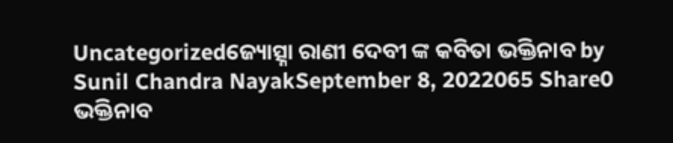Uncategorizedଜ୍ୟୋତ୍ସ୍ନା ରାଣୀ ଦେବୀ ଙ୍କ କବିତା ଭକ୍ତିନାବ by Sunil Chandra NayakSeptember 8, 2022065 Share0 ଭକ୍ତିନାବ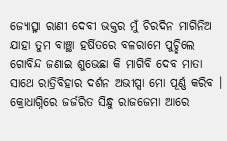ଜ୍ୟୋତ୍ସ୍ନା ରାଣୀ ଦେବୀ ଭକ୍ତର ମୁଁ ଚିରଦିନ ମାଗିନିଅ ଯାହା ତୁମ ବାଞ୍ଛା ହର୍ଷିତରେ ବଳରାମେ ପୁଚ୍ଛିଲେ ଗୋବିନ୍ଦ ଜଣାଇ ଶୁଭେଛା କି ମାଗିବି ଦେବ ମାତା ସାଥେ ରାତ୍ରିବିହାର ଦର୍ଶନ ଅଭୀପ୍ସା ମୋ ପୂର୍ଣ୍ଣ କରିବ । କ୍ରୋଧାଗ୍ନିରେ ଜର୍ଜରିତ ସିନ୍ଧୁ ରାଜଜେମା ଆରେ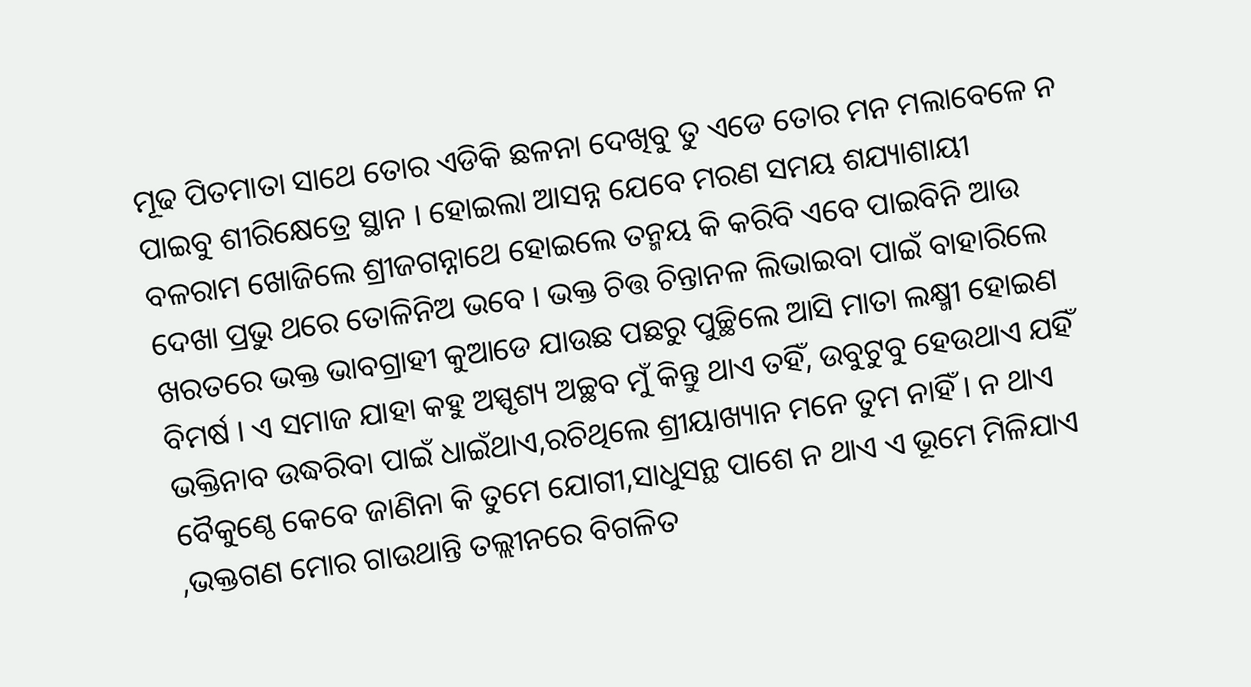ମୂଢ ପିତମାତା ସାଥେ ତୋର ଏଡିକି ଛଳନା ଦେଖିବୁ ତୁ ଏଡେ ତୋର ମନ ମଲାବେଳେ ନ ପାଇବୁ ଶୀରିକ୍ଷେତ୍ରେ ସ୍ଥାନ । ହୋଇଲା ଆସନ୍ନ ଯେବେ ମରଣ ସମୟ ଶଯ୍ୟାଶାୟୀ ବଳରାମ ଖୋଜିଲେ ଶ୍ରୀଜଗନ୍ନାଥେ ହୋଇଲେ ତନ୍ମୟ କି କରିବି ଏବେ ପାଇବିନି ଆଉ ଦେଖା ପ୍ରଭୁ ଥରେ ତୋଳିନିଅ ଭବେ । ଭକ୍ତ ଚିତ୍ତ ଚିନ୍ତାନଳ ଲିଭାଇବା ପାଇଁ ବାହାରିଲେ ଖରତରେ ଭକ୍ତ ଭାବଗ୍ରାହୀ କୁଆଡେ ଯାଉଛ ପଛରୁ ପୁଚ୍ଛିଲେ ଆସି ମାତା ଲକ୍ଷ୍ମୀ ହୋଇଣ ବିମର୍ଷ । ଏ ସମାଜ ଯାହା କହୁ ଅସ୍ପୃଶ୍ୟ ଅଚ୍ଛବ ମୁଁ କିନ୍ତୁ ଥାଏ ତହିଁ, ଉବୁଟୁବୁ ହେଉଥାଏ ଯହିଁ ଭକ୍ତିନାବ ଉଦ୍ଧରିବା ପାଇଁ ଧାଇଁଥାଏ,ରଚିଥିଲେ ଶ୍ରୀୟାଖ୍ୟାନ ମନେ ତୁମ ନାହିଁ । ନ ଥାଏ ବୈକୁଣ୍ଠେ କେବେ ଜାଣିନା କି ତୁମେ ଯୋଗୀ,ସାଧୁସନ୍ଥ ପାଶେ ନ ଥାଏ ଏ ଭୂମେ ମିଳିଯାଏ ,ଭକ୍ତଗଣ ମୋର ଗାଉଥାନ୍ତି ତଲ୍ଲୀନରେ ବିଗଳିତ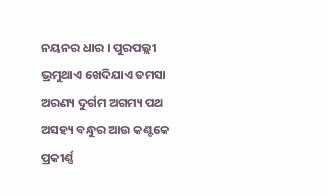ନୟନର ଧାର । ପୁରପଲ୍ଲୀ ଭ୍ରମୁଥାଏ ଖେଦିଯାଏ ତମସା ଅରଣ୍ୟ ଦୁର୍ଗମ ଅଗମ୍ୟ ପଥ ଅସହ୍ୟ ବନ୍ଧୁର ଆଉ କଣ୍ଟକେ ପ୍ରକୀର୍ଣ୍ଣ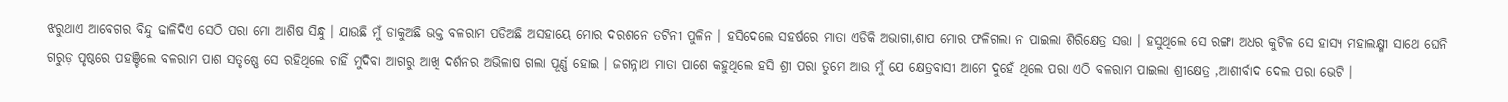ଝରୁଥାଏ ଆବେଗର ବିନ୍ଦୁ ଢାଳିଦିଏ ସେଠି ପରା ମୋ ଆଶିଷ ସିନ୍ଧୁ । ଯାଉଛି ମୁଁ ଡାକୁଅଛି ଭକ୍ତ ବଳରାମ ପଡିଅଛି ଅସହାୟେ ମୋର ଦରଶନେ ତଟିନୀ ପୁଳିନ । ହସିଦେଲେ ସହର୍ଷରେ ମାତା ଏଡିକି ଅଭାଗା,ଶାପ ମୋର ଫଳିଗଲା ନ ପାଇଲା ଶିରିକ୍ଷେତ୍ର ସତ୍ତା । ହସୁଥିଲେ ସେ ରଙ୍ଗା ଅଧର କୁଟିଳ ସେ ହାସ୍ୟ ମହାଲକ୍ଷ୍ମୀ ସାଥେ ଘେନି ଗରୁଡ଼ ପୃଷ୍ଠରେ ପହଞ୍ଚିଲେ ବଳରାମ ପାଶ ସତୃଷ୍ଣେ ସେ ରହିଥିଲେ ଚାହିଁ ମୁଦିବା ଆଗରୁ ଆଖି ଦର୍ଶନର ଅଭିଳାଷ ଗଲା ପୂର୍ଣ୍ଣ ହୋଇ । ଜଗନ୍ନାଥ ମାତା ପାଶେ କହୁଥିଲେ ହସି ଶ୍ରୀ ପରା ତୁମେ ଆଉ ମୁଁ ଯେ କ୍ଷେତ୍ରବାସୀ ଆମେ ଦୁହେଁ ଥିଲେ ପରା ଏଠି ବଳରାମ ପାଇଲା ଶ୍ରୀକ୍ଷେତ୍ର ,ଆଶୀର୍ବାଦ ଦେଲ ପରା ଭେଟି ।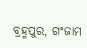ବ୍ରହ୍ମପୁର, ଗଂଜାମ